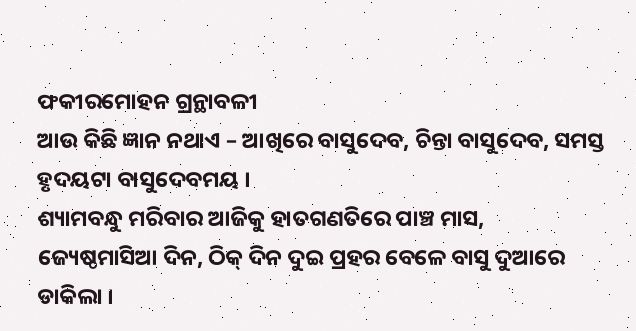ଫକୀରମୋହନ ଗ୍ରନ୍ଥାବଳୀ
ଆଉ କିଛି ଜ୍ଞାନ ନଥାଏ – ଆଖିରେ ବାସୁଦେବ, ଚିନ୍ତା ବାସୁଦେବ, ସମସ୍ତ ହୃଦୟଟା ବାସୁଦେବମୟ ।
ଶ୍ୟାମବନ୍ଧୁ ମରିବାର ଆଜିକୁ ହାତଗଣତିରେ ପାଞ୍ଚ ମାସ, ଜ୍ୟେଷ୍ଠମାସିଆ ଦିନ, ଠିକ୍ ଦିନ ଦୁଇ ପ୍ରହର ବେଳେ ବାସୁ ଦୁଆରେ ଡାକିଲା ।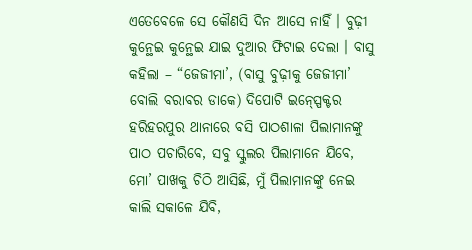ଏତେବେଳେ ସେ କୌଣସି ଦିନ ଆସେ ନାହିଁ । ବୁଢ଼ୀ କୁନ୍ଥେଇ କୁନ୍ଥେଇ ଯାଇ ଦୁଆର ଫିଟାଇ ଦେଲା । ବାସୁ କହିଲା – “ଜେଜୀମା’, (ବାସୁ ବୁଢ଼ୀକୁ ଜେଜୀମା’ ବୋଲି ବରାବର ଡାକେ) ଦିପୋଟି ଇନ୍ସ୍ପେକ୍ଟର ହରିହରପୁର ଥାନାରେ ବସି ପାଠଶାଳା ପିଲାମାନଙ୍କୁ ପାଠ ପଚାରିବେ, ସବୁ ସ୍କୁଲର ପିଲାମାନେ ଯିବେ, ମୋ’ ପାଖକୁ ଚିଠି ଆସିଛି, ମୁଁ ପିଲାମାନଙ୍କୁ ନେଇ କାଲି ସକାଳେ ଯିବି,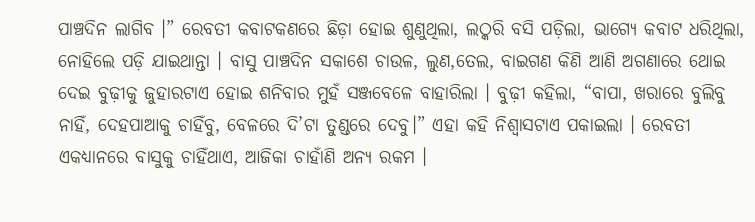ପାଞ୍ଚଦିନ ଲାଗିବ ।” ରେବତୀ କବାଟକଣରେ ଛିଡ଼ା ହୋଇ ଶୁଣୁଥିଲା, ଲଠ୍କରି ବସି ପଡ଼ିଲା, ଭାଗ୍ୟେ କବାଟ ଧରିଥିଲା, ନୋହିଲେ ପଡ଼ି ଯାଇଥାନ୍ତା । ବାସୁ ପାଞ୍ଚଦିନ ସକାଶେ ଚାଉଳ, ଲୁଣ,ତେଲ, ବାଇଗଣ କିଣି ଆଣି ଅଗଣାରେ ଥୋଇ ଦେଇ ବୁଢ଼ୀକୁ ଜୁହାରଟାଏ ହୋଇ ଶନିବାର ମୁହଁ ସଞ୍ଜବେଳେ ବାହାରିଲା । ବୁଢ଼ୀ କହିଲା, “ବାପା, ଖରାରେ ବୁଲିବୁ ନାହିଁ, ଦେହପାଆକୁ ଚାହିଁବୁ, ବେଳରେ ଦି’ଟା ତୁଣ୍ଡରେ ଦେବୁ।” ଏହା କହି ନିଶ୍ୱାସଟାଏ ପକାଇଲା । ରେବତୀ ଏକଧ୍ୟାନରେ ବାସୁକୁ ଚାହିଁଥାଏ, ଆଜିକା ଚାହାଁଣି ଅନ୍ୟ ରକମ ।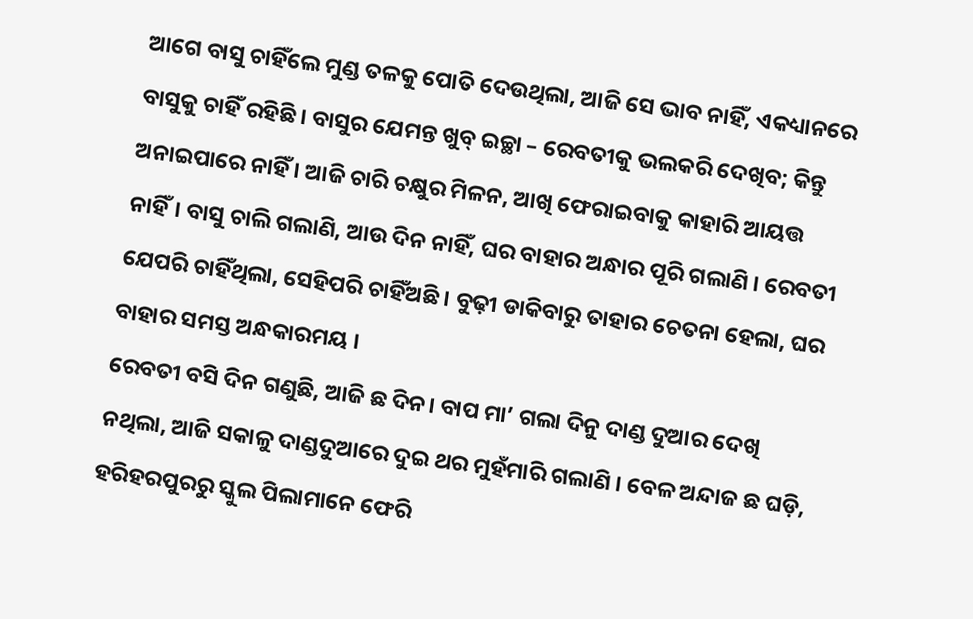ଆଗେ ବାସୁ ଚାହିଁଲେ ମୁଣ୍ଡ ତଳକୁ ପୋତି ଦେଉଥିଲା, ଆଜି ସେ ଭାବ ନାହିଁ, ଏକଧ୍ୟାନରେ ବାସୁକୁ ଚାହିଁ ରହିଛି । ବାସୁର ଯେମନ୍ତ ଖୁବ୍ ଇଚ୍ଛା – ରେବତୀକୁ ଭଲକରି ଦେଖିବ; କିନ୍ତୁ ଅନାଇପାରେ ନାହିଁ । ଆଜି ଚାରି ଚକ୍ଷୁର ମିଳନ, ଆଖି ଫେରାଇବାକୁ କାହାରି ଆୟତ୍ତ ନାହିଁ। ବାସୁ ଚାଲି ଗଲାଣି, ଆଉ ଦିନ ନାହିଁ, ଘର ବାହାର ଅନ୍ଧାର ପୂରି ଗଲାଣି । ରେବତୀ ଯେପରି ଚାହିଁଥିଲା, ସେହିପରି ଚାହିଁଅଛି । ବୁଢ଼ୀ ଡାକିବାରୁ ତାହାର ଚେତନା ହେଲା, ଘର ବାହାର ସମସ୍ତ ଅନ୍ଧକାରମୟ ।
ରେବତୀ ବସି ଦିନ ଗଣୁଛି, ଆଜି ଛ ଦିନ। ବାପ ମା’ ଗଲା ଦିନୁ ଦାଣ୍ଡ ଦୁଆର ଦେଖି ନଥିଲା, ଆଜି ସକାଳୁ ଦାଣ୍ଡଦୁଆରେ ଦୁଇ ଥର ମୁହଁମାରି ଗଲାଣି । ବେଳ ଅନ୍ଦାଜ ଛ ଘଡ଼ି, ହରିହରପୁରରୁ ସ୍କୁଲ ପିଲାମାନେ ଫେରି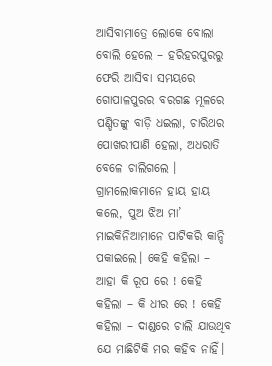ଆସିବାମାତ୍ରେ ଲୋକେ ବୋଲା ବୋଲି ହେଲେ – ହରିହରପୁରରୁ ଫେରି ଆସିବା ସମୟରେ ଗୋପାଳପୁରର ବରଗଛ ମୂଳରେ ପଣ୍ଡିତଙ୍କୁ ବାଡ଼ି ଧଇଲା, ଚାରିଥର ପୋଖରୀପାଣି ହେଲା, ଅଧରାତି ବେଳେ ଚାଲିଗଲେ । ଗ୍ରାମଲୋକମାନେ ହାୟ ହାୟ କଲେ, ପୁଅ ଝିଅ ମା’ ମାଇକିନିଆମାନେ ପାଟିକରି କାନ୍ଦି ପକାଇଲେ। କେହି କହିଲା – ଆହା କି ରୂପ ରେ ! କେହି କହିଲା – କି ଧୀର ରେ ! କେହି କହିଲା – ଦାଣ୍ଡରେ ଚାଲି ଯାଉଥିବ ଯେ ମାଛିଟିକି ମର କହିବ ନାହିଁ।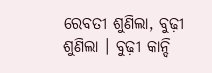ରେବତୀ ଶୁଣିଲା, ବୁଢ଼ୀ ଶୁଣିଲା । ବୁଢ଼ୀ କାନ୍ଦି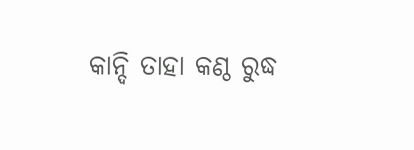କାନ୍ଦି ତାହା କଣ୍ଠ ରୁଦ୍ଧ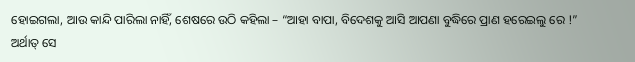ହୋଇଗଲା, ଆଉ କାନ୍ଦି ପାରିଲା ନାହିଁ, ଶେଷରେ ଉଠି କହିଲା – “ଆହା ବାପା, ବିଦେଶକୁ ଆସି ଆପଣା ବୁଦ୍ଧିରେ ପ୍ରାଣ ହରେଇଲୁ ରେ !” ଅର୍ଥାତ୍ ସେ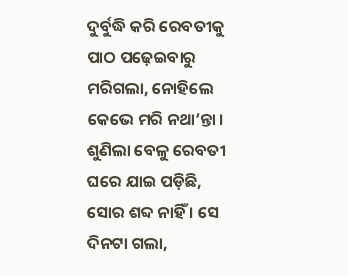ଦୁର୍ବୁଦ୍ଧି କରି ରେବତୀକୁ ପାଠ ପଢ଼େଇବାରୁ ମରିଗଲା, ନୋହିଲେ କେଭେ ମରି ନଥା’ନ୍ତା । ଶୁଣିଲା ବେଳୁ ରେବତୀ ଘରେ ଯାଇ ପଡ଼ିଛି, ସୋର ଶବ୍ଦ ନାହିଁ । ସେ ଦିନଟା ଗଲା,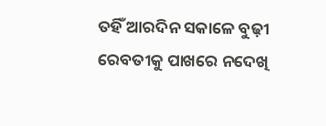ତହିଁ ଆରଦିନ ସକାଳେ ବୁଢ଼ୀ ରେବତୀକୁ ପାଖରେ ନଦେଖି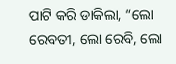ପାଟି କରି ଡାକିଲା, “ଲୋ ରେବତୀ, ଲୋ ରେବି, ଲୋ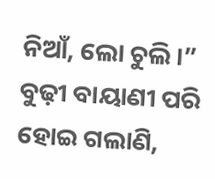ନିଆଁ, ଲୋ ଚୁଲି।” ବୁଢ଼ୀ ବାୟାଣୀ ପରି ହୋଇ ଗଲାଣି,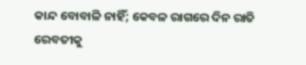କାନ୍ଦ ବୋବାଳି ନାହିଁ; କେବଳ ରାଗରେ ଦିନ ରାତି ରେବତୀକୁ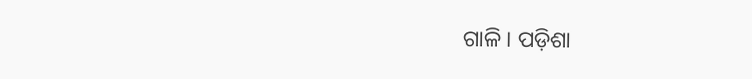ଗାଳି । ପଡ଼ିଶା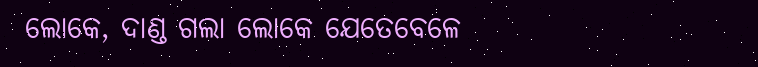ଲୋକେ, ଦାଣ୍ଡ ଗଲା ଲୋକେ ଯେତେବେଳେ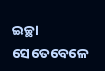ଇଚ୍ଛା ସେତେବେଳେ